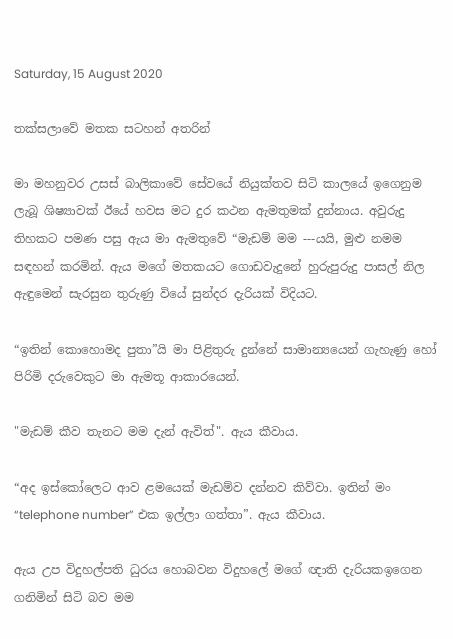Saturday, 15 August 2020

තක්සලාවේ මතක සටහන් අතරින්

මා මහනුවර උසස් බාලිකාවේ සේවයේ නියුක්තව සිටි කාලයේ ඉගෙනුම ලැබූ ශිෂ්‍යාවක් ඊයේ හවස මට දුර කථන ඇමතුමක් දුන්නාය. අවුරුදු තිහකට පමණ පසු ඇය මා ඇමතුවේ “මැඩම් මම ---යයි, මුළු නමම සඳහන් කරමින්. ඇය මගේ මතකයට ගොඩවැදුනේ හුරුපුරුදු පාසල් නිල ඇඳුමෙන් සැරසුන තුරුණු වියේ සුන්දර දැරියක් විදියට.

“ඉතින් කොහොමද පුතා”යි මා පිළිතුරු දුන්නේ සාමාන්‍යයෙන් ගැහැණු හෝ පිරිමි දරුවෙකුට මා ඇමතූ ආකාරයෙන්.

"මැඩම් කීව තැනට මම දැන් ඇවිත්". ඇය කීවාය.

“අද ඉස්කෝලෙට ආව ළමයෙක් මැඩම්ව දන්නව කිව්වා. ඉතින් මං “telephone number” එක ඉල්ලා ගත්තා”. ඇය කීවාය.

ඇය උප විදුහල්පති ධුරය හොබවන විදුහලේ මගේ ඥාති දැරියකඉගෙන ගනිමින් සිටි බව මම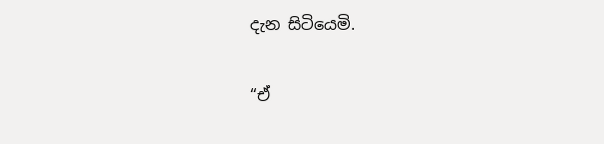දැන සිටියෙමි.

“ඒ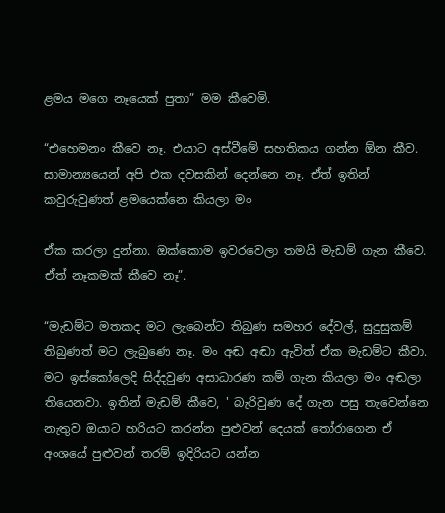ළමය මගෙ නෑයෙක් පුතා” මම කීවෙමි.

“එහෙමනං කීවෙ නෑ. එයාට අස්වීමේ සහතිකය ගන්න ඕන කීව. සාමාන්‍යයෙන් අපි එක දවසකින් දෙන්නෙ නෑ. ඒත් ඉතින් කවුරුවුණත් ළමයෙක්නෙ කියලා මං

ඒක කරලා දුන්නා. ඔක්කොම ඉවරවෙලා තමයි මැඩම් ගැන කීවෙ. ඒත් නෑකමක් කීවෙ නෑ”.

“මැඩම්ට මතකද මට ලැබෙන්ට තිබුණ සමහර දේවල්, සුදුසුකම් තිබුණත් මට ලැබුණෙ නෑ. මං අඬ අඬා ඇවිත් ඒක මැඩම්ට කීවා. මට ඉස්කෝලෙදි සිද්දවුණ අසාධාරණ කම් ගැන කියලා මං අඬලා තියෙනවා. ඉතින් මැඩම් කීවෙ, ' බැරිවුණ දේ ගැන පසු තැවෙන්නෙ නැතුව ඔයාට හරියට කරන්න පුළුවන් දෙයක් තෝරාගෙන ඒ අංශයේ පුළුවන් තරම් ඉදිරියට යන්න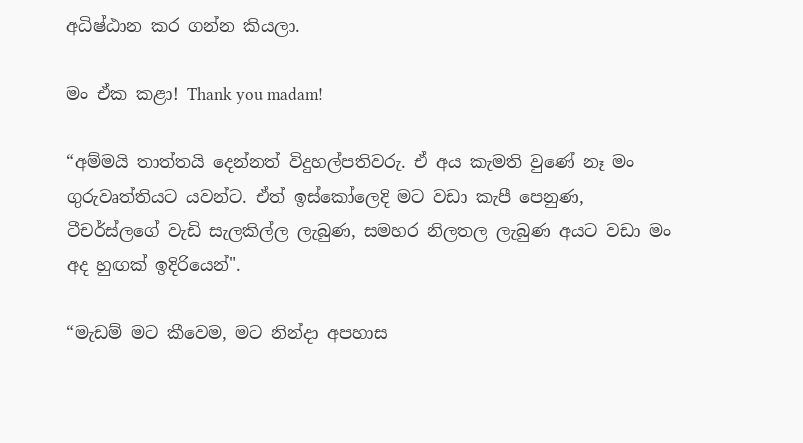අධිෂ්ඨාන කර ගන්න කියලා.

මං ඒක කළා! Thank you madam!

“අම්මයි තාත්තයි දෙන්නත් විදුහල්පතිවරු. ඒ අය කැමති වුණේ නෑ මං ගුරුවෘත්තියට යවන්ට. ඒත් ඉස්කෝලෙදි මට වඩා කැපී පෙනුණ, ටීචර්ස්ලගේ වැඩි සැලකිල්ල ලැබුණ, සමහර නිලතල ලැබුණ අයට වඩා මං අද හුඟක් ඉදිරියෙන්".

“මැඩම් මට කීවෙම, මට නින්දා අපහාස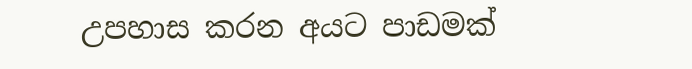උපහාස කරන අයට පාඩමක්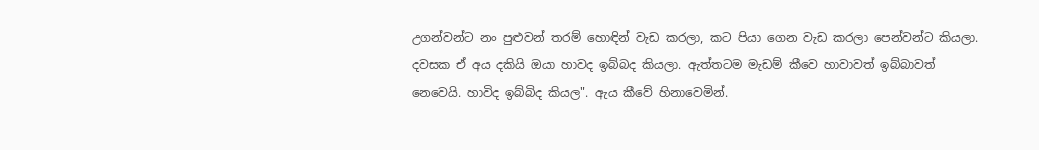උගන්වන්ට නං පුළුවන් තරම් හොඳින් වැඩ කරලා, කට පියා ගෙන වැඩ කරලා පෙන්වන්ට කියලා. දවසක ඒ අය දකියි ඔයා හාවද ඉබ්බද කියලා. ඇත්තටම මැඩම් කීවෙ හාවාවත් ඉබ්බාවත් නෙවෙයි. හාවිද ඉබ්බිද කියල". ඇය කීවේ හිනාවෙමින්.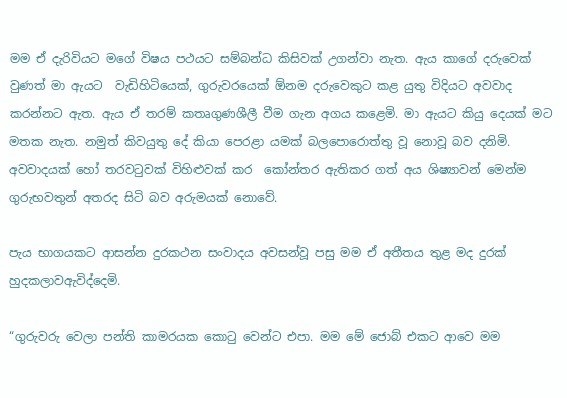මම ඒ දැරිවියට මගේ විෂය පථයට සම්බන්ධ කිසිවක් උගන්වා නැත. ඇය කාගේ දරුවෙක් වුණත් මා ඇයට  වැඩිහිටියෙක්, ගුරුවරයෙක් ඕනම දරුවෙකුට කළ යුතු විදියට අවවාද කරන්නට ඇත. ඇය ඒ තරම් කතෘගුණශීලී වීම ගැන අගය කළෙමි. මා ඇයට කියු දෙයක් මට මතක නැත. නමුත් කිවයුතු දේ කියා පෙරළා යමක් බලපොරොත්තු වූ නොවූ බව දනිමි. අවවාදයක් හෝ තරවටුවක් විහිළුවක් කර  කෝන්තර ඇතිකර ගත් අය ශිෂ්‍යාවන් මෙන්ම ගුරුභවතුන් අතරද සිටි බව අරුමයක් නොවේ.

පැය භාගයකට ආසන්න දුරකථන සංවාදය අවසන්වූ පසු මම ඒ අතීතය තුළ මද දුරක් හුදකලාවඇවිද්දෙමි.

“ගුරුවරු වෙලා පන්ති කාමරයක කොටු වෙන්ට එපා. මම මේ ජොබ් එකට ආවෙ මම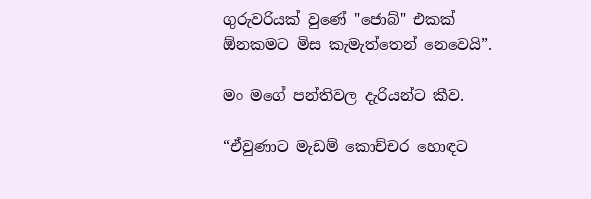ගුරුවරියක් වුණේ "ජොබ්" එකක් ඕනකමට මිස කැමැත්තෙන් නෙවෙයි”.

මං මගේ පන්තිවල දැරියන්ට කීව.

“ඒවුණාට මැඩම් කොච්චර හොඳට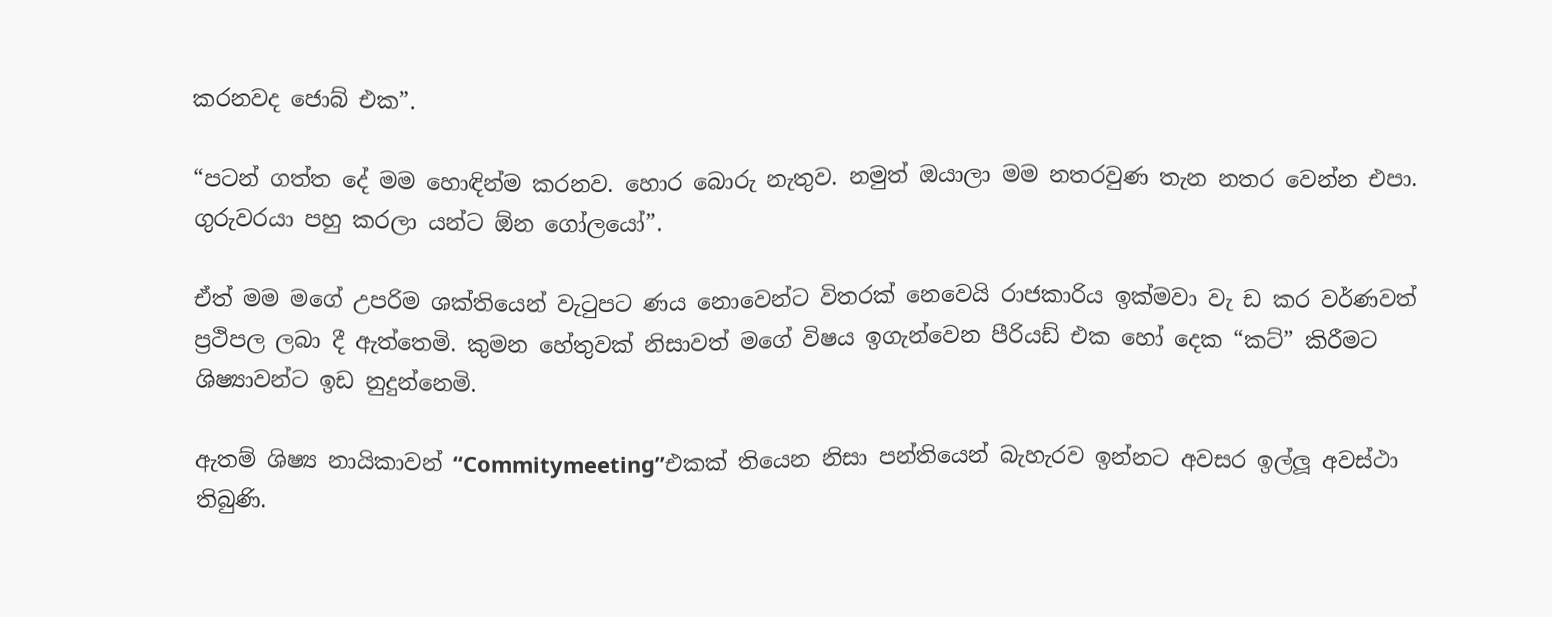කරනවද ජොබ් එක”.

“පටන් ගත්ත දේ මම හොඳින්ම කරනව. හොර බොරු නැතුව. නමුත් ඔයාලා මම නතරවුණ තැන නතර වෙන්න එපා.  ගුරුවරයා පහු කරලා යන්ට ඕන ගෝලයෝ”.

ඒත් මම මගේ උපරිම ශක්තියෙන් වැටුපට ණය නොවෙන්ට විතරක් නෙවෙයි රාජකාරිය ඉක්මවා වැ ඩ කර වර්ණවත් ප්‍රථිපල ලබා දී ඇත්තෙමි. කුමන හේතුවක් නිසාවත් මගේ විෂය ඉගැන්වෙන පීරියඩ් එක හෝ දෙක “කට්” කිරීමට ශිෂ්‍යාවන්ට ඉඩ නුදුන්නෙමි.

ඇතම් ශිෂ්‍ය නායිකාවන් “Commitymeeting”එකක් තියෙන නිසා පන්තියෙන් බැහැරව ඉන්නට අවසර ඉල්ලූ අවස්ථා තිබුණි.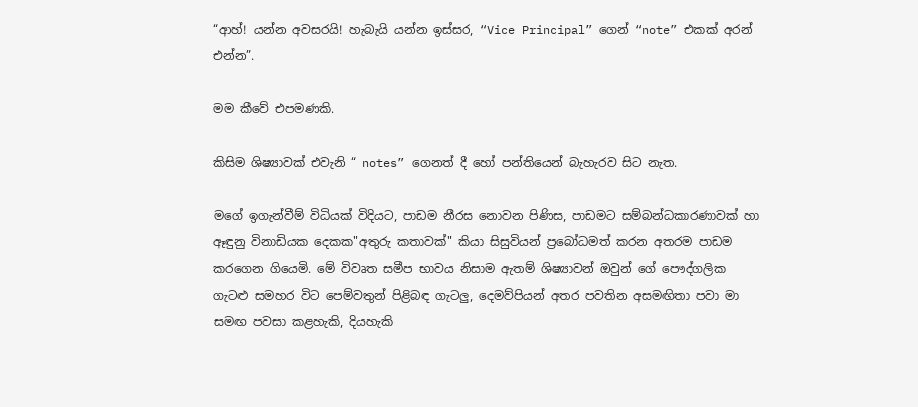“ආහ්! යන්න අවසරයි! හැබැයි යන්න ඉස්සර, “Vice Principal” ගෙන් “note” එකක් අරන් එන්න”.

මම කීවේ එපමණකි.

කිසිම ශිෂ්‍යාවක් එවැනි “ notes” ගෙනත් දී හෝ පන්තියෙන් බැහැරව සිට නැත.

මගේ ඉගැන්වීම් විධියක් විදියට, පාඩම නීරස නොවන පිණිස, පාඩමට සම්බන්ධකාරණාවක් හා ඈඳුනු විනාඩියක දෙකක"අතුරු කතාවක්" කියා සිසුවියන් ප්‍රබෝධමත් කරන අතරම පාඩම කරගෙන ගියෙමි. මේ විවෘත සමීප භාවය නිසාම ඇතම් ශිෂ්‍යාවන් ඔවුන් ගේ පෞද්ගලික ගැටළු සමහර විට පෙම්වතුන් පිළිබඳ ගැටලු, දෙමව්පියන් අතර පවතින අසමඟිතා පවා මා සමඟ පවසා කළහැකි, දියහැකි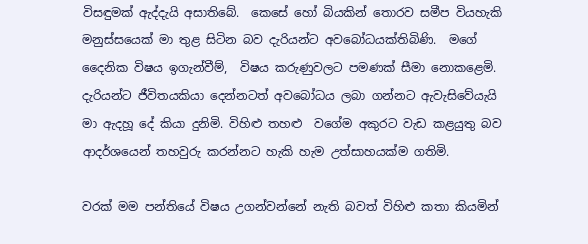විසඳුමක් ඇද්දැයි අසාතිබේ.  කෙසේ හෝ බියකින් තොරව සමීප වියහැකි මනුස්සයෙක් මා තුළ සිටින බව දැරියන්ට අවබෝධයක්තිබිණි.  මගේ දෛනික විෂය ඉගැන්වීම්,  විෂය කරුණුවලට පමණක් සීමා නොකළෙමි. දැරියන්ට ජීවිතයකියා දෙන්නටත් අවබෝධය ලබා ගන්නට ඇවැසිවේයැයි මා ඇදහූ දේ කියා දුනිමි. විහිළු තහළු  වගේම අකුරට වැඩ කළයුතු බව ආදර්ශයෙන් තහවුරු කරන්නට හැකි හැම උත්සාහයක්ම ගතිමි.

වරක් මම පන්තියේ විෂය උගන්වන්නේ නැති බවත් විහිළු කතා කියමින්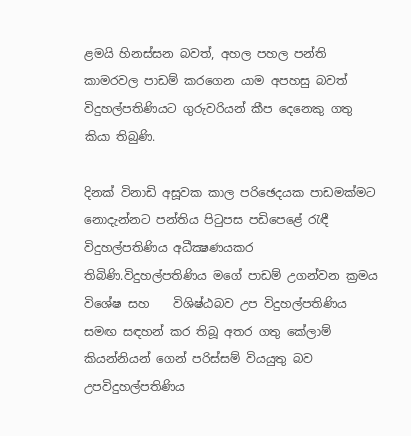ළමයි හිනස්සන බවත්, අහල පහල පන්ති කාමරවල පාඩම් කරගෙන යාම අපහසු බවත් විදුහල්පතිණියට ගුරුවරියන් කීප දෙනෙකු ගතු කියා තිබුණි.

දිනක් විනාඩි අසූවක කාල පරිඡෙදයක පාඩමක්මට නොදැන්නට පන්තිය පිටුපස පඩිපෙළේ රැඳී විදුහල්පතිණිය අධීක්‍ෂණයකර තිබිණි.විදුහල්පතිණිය මගේ පාඩම් උගන්වන ක්‍රමය විශේෂ සහ    විශිෂ්ඨබව උප විදුහල්පතිණිය සමඟ සඳහන් කර තිබූ අතර ගතු කේලාම් කියන්නියන් ගෙන් පරිස්සම් වියයුතු බව උපවිදුහල්පතිණිය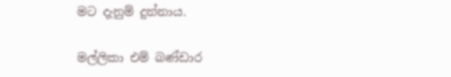මට දැනුම් දුන්නාය.

මල්ලිකා එම් බණ්ඩාර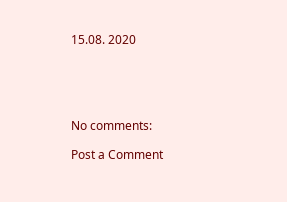15.08. 2020





No comments:

Post a Comment